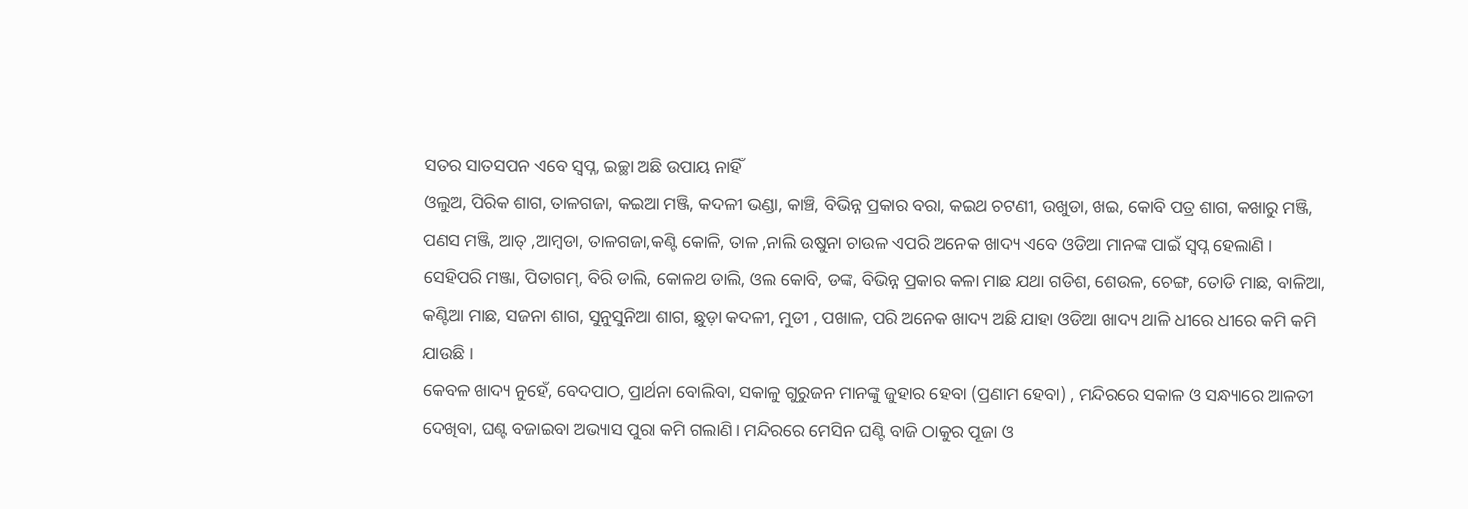ସତର ସାତସପନ ଏବେ ସ୍ବପ୍ନ, ଇଚ୍ଛା ଅଛି ଉପାୟ ନାହିଁ
ଓଲୁଅ, ପିରିକ ଶାଗ, ତାଳଗଜା, କଇଆ ମଞ୍ଜି, କଦଳୀ ଭଣ୍ଡା, କାଞ୍ଚି, ବିଭିନ୍ନ ପ୍ରକାର ବରା, କଇଥ ଚଟଣୀ, ଉଖୁଡା, ଖଇ, କୋବି ପତ୍ର ଶାଗ, କଖାରୁ ମଞ୍ଜି, ପଣସ ମଞ୍ଜି, ଆତ୍ ,ଆମ୍ବଡା, ତାଳଗଜା,କଣ୍ଟି କୋଳି, ତାଳ ,ନାଲି ଉଷୁନା ଚାଉଳ ଏପରି ଅନେକ ଖାଦ୍ୟ ଏବେ ଓଡିଆ ମାନଙ୍କ ପାଇଁ ସ୍ବପ୍ନ ହେଲାଣି । ସେହିପରି ମଞ୍ଜା, ପିତାଗମ୍, ବିରି ଡାଲି, କୋଳଥ ଡାଲି, ଓଲ କୋବି, ଡଙ୍କ, ବିଭିନ୍ନ ପ୍ରକାର କଳା ମାଛ ଯଥା ଗଡିଶ, ଶେଉଳ, ଚେଙ୍ଗ, ତୋଡି ମାଛ, ବାଳିଆ, କଣ୍ଟିଆ ମାଛ, ସଜନା ଶାଗ, ସୁନୁସୁନିଆ ଶାଗ, ଛୁଡ଼ା କଦଳୀ, ମୁଡୀ , ପଖାଳ, ପରି ଅନେକ ଖାଦ୍ୟ ଅଛି ଯାହା ଓଡିଆ ଖାଦ୍ୟ ଥାଳି ଧୀରେ ଧୀରେ କମି କମି ଯାଉଛି ।
କେବଳ ଖାଦ୍ୟ ନୁହେଁ, ବେଦପାଠ, ପ୍ରାର୍ଥନା ବୋଲିବା, ସକାଳୁ ଗୁରୁଜନ ମାନଙ୍କୁ ଜୁହାର ହେବା (ପ୍ରଣାମ ହେବା) , ମନ୍ଦିରରେ ସକାଳ ଓ ସନ୍ଧ୍ୟାରେ ଆଳତୀ ଦେଖିବା, ଘଣ୍ଟ ବଜାଇବା ଅଭ୍ୟାସ ପୁରା କମି ଗଲାଣି। ମନ୍ଦିରରେ ମେସିନ ଘଣ୍ଟି ବାଜି ଠାକୁର ପୂଜା ଓ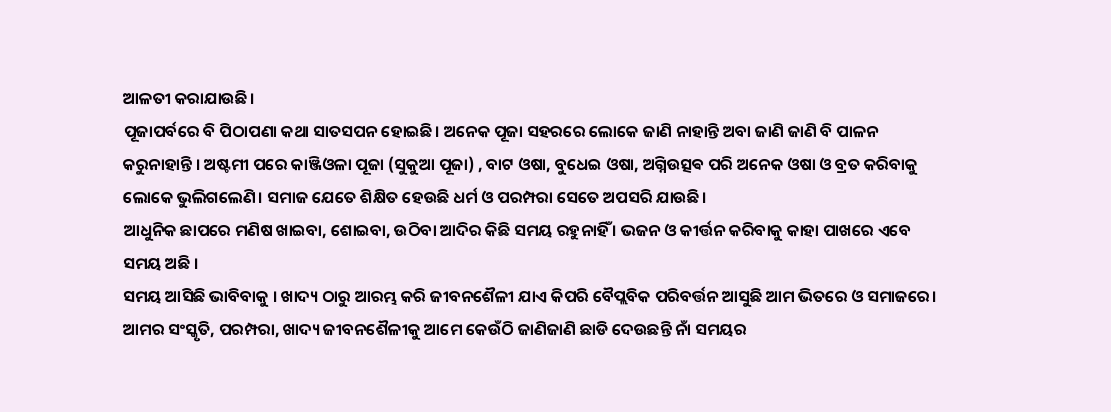ଆଳତୀ କରାଯାଉଛି।
ପୂଜାପର୍ବରେ ବି ପିଠାପଣା କଥା ସାତସପନ ହୋଇଛି। ଅନେକ ପୂଜା ସହରରେ ଲୋକେ ଜାଣି ନାହାନ୍ତି ଅବା ଜାଣି ଜାଣି ବି ପାଳନ କରୁନାହାନ୍ତି । ଅଷ୍ଟମୀ ପରେ କାଞ୍ଜିଓଳା ପୂଜା (ସୁକୁଆ ପୂଜା) , ବାଟ ଓଷା, ବୁଧେଇ ଓଷା, ଅଗ୍ନିଉତ୍ସଵ ପରି ଅନେକ ଓଷା ଓ ବ୍ରତ କରିବାକୁ ଲୋକେ ଭୁଲିଗଲେଣି। ସମାଜ ଯେତେ ଶିକ୍ଷିତ ହେଉଛି ଧର୍ମ ଓ ପରମ୍ପରା ସେତେ ଅପସରି ଯାଉଛି।
ଆଧୁନିକ ଛାପରେ ମଣିଷ ଖାଇବା, ଶୋଇବା, ଉଠିବା ଆଦିର କିଛି ସମୟ ରହୁନାହିଁ । ଭଜନ ଓ କୀର୍ତ୍ତନ କରିବାକୁ କାହା ପାଖରେ ଏବେ ସମୟ ଅଛି ।
ସମୟ ଆସିଛି ଭାବିବାକୁ । ଖାଦ୍ୟ ଠାରୁ ଆରମ୍ଭ କରି ଜୀବନଶୈଳୀ ଯାଏ କିପରି ବୈପ୍ଲବିକ ପରିବର୍ତ୍ତନ ଆସୁଛି ଆମ ଭିତରେ ଓ ସମାଜରେ। ଆମର ସଂସ୍କୃତି, ପରମ୍ପରା, ଖାଦ୍ୟ ଜୀବନଶୈଳୀକୁ ଆମେ କେଉଁଠି ଜାଣିଜାଣି ଛାଡି ଦେଉଛନ୍ତି ନାଁ ସମୟର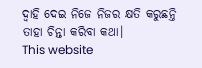ଦ୍ୱାହି ଦେଇ ନିଜେ ନିଜର କ୍ଷତି କରୁଛନ୍ତି ତାହା ଚିନ୍ତା କରିବା କଥା।
This website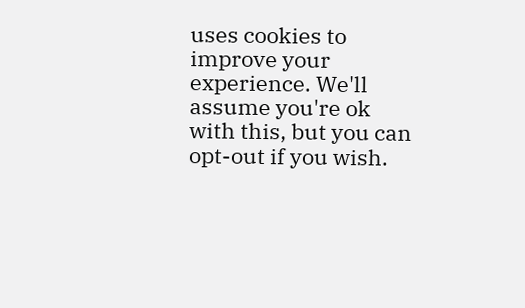uses cookies to improve your experience. We'll assume you're ok with this, but you can opt-out if you wish.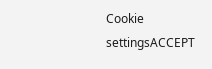Cookie settingsACCEPT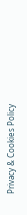Privacy & Cookies Policy